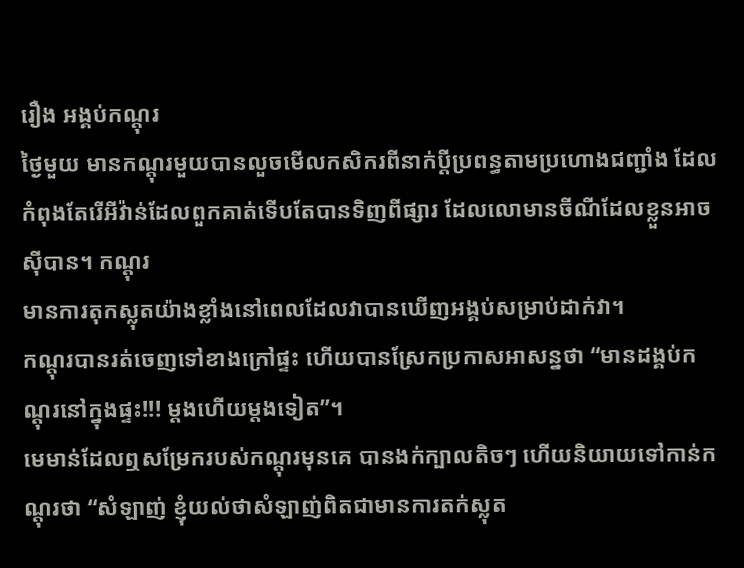រឿង អង្គប់កណ្តុរ
ថ្ងៃមួយ មានកណ្តុរមួយបានលួចមើលកសិករពីនាក់ប្តីប្រពន្ធតាមប្រហោងជញ្ជាំង ដែលកំពុងតែរើអីវ៉ាន់ដែលពួកគាត់ទើបតែបានទិញពីផ្សារ ដែលលោមានចីណីដែលខ្លួនអាចស៊ីបាន។ កណ្តុរ
មានការតុកស្លុតយ៉ាងខ្លាំងនៅពេលដែលវាបានឃើញអង្គប់សម្រាប់ដាក់វា។
កណ្តុរបានរត់ចេញទៅខាងក្រៅផ្ទះ ហើយបានស្រែកប្រកាសអាសន្នថា “មានដង្គប់កណ្តុរនៅក្នុងផ្ទះ!!! ម្តងហើយម្តងទៀត”។
មេមាន់ដែលឮសម្រែករបស់កណ្តុរមុនគេ បានងក់ក្បាលតិចៗ ហើយនិយាយទៅកាន់កណ្តុរថា “សំឡាញ់ ខ្ញុំយល់ថាសំឡាញ់ពិតជាមានការតក់ស្លុត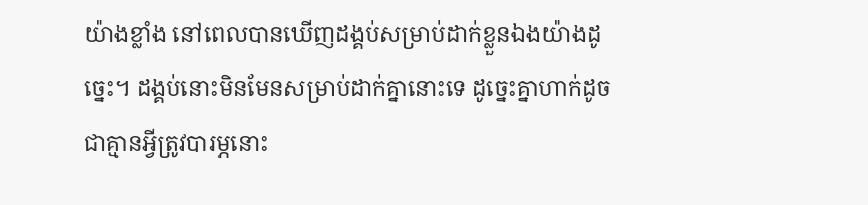យ៉ាងខ្លាំង នៅពេលបានឃើញដង្គប់សម្រាប់ដាក់ខ្លួនឯងយ៉ាងដូច្នេះ។ ដង្គប់នោះមិនមែនសម្រាប់ដាក់គ្នានោះទេ ដូច្នេះគ្នាហាក់ដូចជាគ្មានអ្វីត្រូវបារម្ភនោះ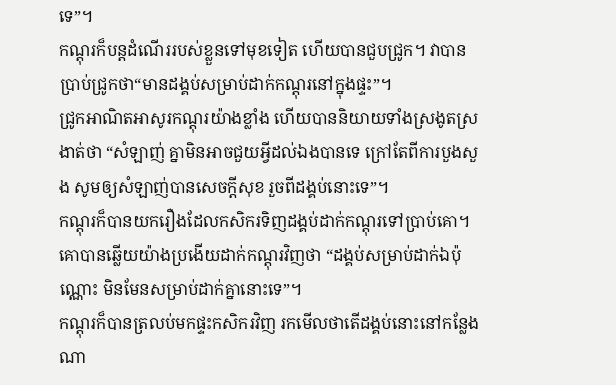ទេ”។
កណ្តុរក៏បន្តដំណើររបស់ខ្លួនទៅមុខទៀត ហើយបានជួបជ្រូក។ វាបានប្រាប់ជ្រូកថា“មានដង្គប់សម្រាប់ដាក់កណ្តុរនៅក្នុងផ្ទះ”។
ជ្រូកអាណិតអាសូរកណ្តុរយ៉ាងខ្លាំង ហើយបាននិយាយទាំងស្រងូតស្រងាត់ថា “សំឡាញ់ គ្នាមិនអាចជួយអ្វីដល់ឯងបានទេ ក្រៅតែពីការបួងសួង សូមឲ្យសំឡាញ់បានសេចក្តីសុខ រួចពីដង្គប់នោះទេ”។
កណ្តុរក៏បានយករឿងដែលកសិករទិញដង្គប់ដាក់កណ្តុរទៅប្រាប់គោ។ គោបានឆ្លើយយ៉ាងប្រងើយដាក់កណ្តុរវិញថា “ដង្គប់សម្រាប់ដាក់ឯប៉ុណ្ណោះ មិនមែនសម្រាប់ដាក់គ្នានោះទេ”។
កណ្តុរក៏បានត្រលប់មកផ្ទះកសិករវិញ រកមើលថាតើដង្គប់នោះនៅកន្លែងណា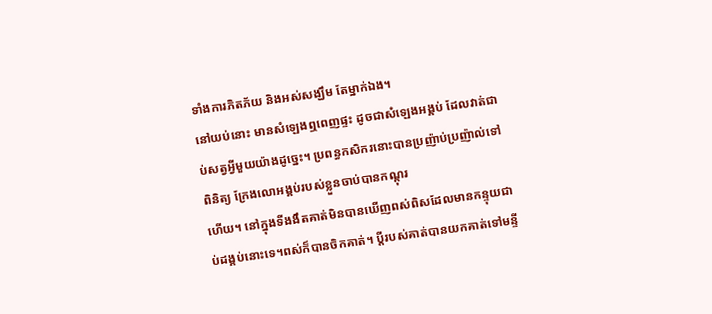ទាំងការភិតភ័យ និងអស់សង្ឃឹម តែម្នាក់ឯង។
នៅយប់នោះ មានសំឡេងឮពេញផ្ទះ ដូចជាសំឡេងអង្គប់ ដែលវាត់ជាប់សត្វអ្វីមួយយ៉ាងដូច្នេះ។ ប្រពន្ធកសិករនោះបានប្រញ៉ាប់ប្រញ៉ាល់ទៅពិនិត្យ ក្រែងលោអង្គប់របស់ខ្លួនចាប់បានកណ្តុរ
ហើយ។ នៅក្នុងទីងងឹតគាត់មិនបានឃើញពស់ពិសដែលមានកន្ទុយជាប់ដង្គប់នោះទេ។ពស់ក៏បានចិកគាត់។ ប្តីរបស់គាត់បានយកគាត់ទៅមន្ទី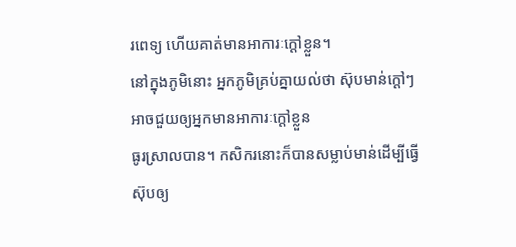រពេទ្យ ហើយគាត់មានអាការៈក្តៅខ្លួន។
នៅក្នុងភូមិនោះ អ្នកភូមិគ្រប់គ្នាយល់ថា ស៊ុបមាន់ក្តៅៗអាចជួយឲ្យអ្នកមានអាការៈក្តៅខ្លួន
ធូរស្រាលបាន។ កសិករនោះក៏បានសម្លាប់មាន់ដើម្បីធ្វើស៊ុបឲ្យ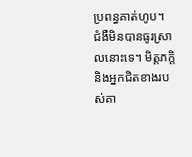ប្រពន្ធគាត់ហូប។
ជំងឺមិនបានធូរស្រាលនោះទេ។ មិត្តភក្តិ និងអ្នកជិតខាងរបស់គា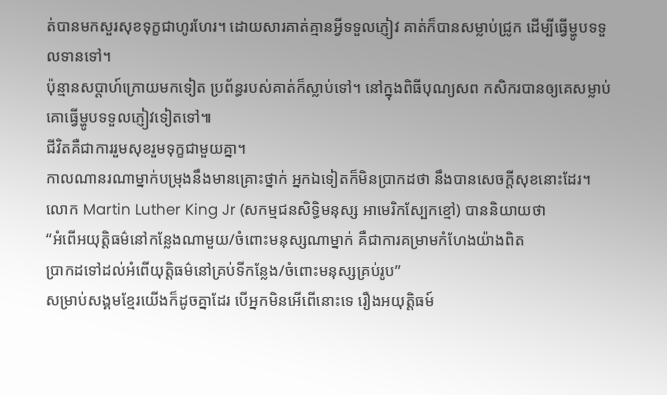ត់បានមកសួរសុខទុក្ខជាហូរហែរ។ ដោយសារគាត់គ្មានអ្វីទទួលភ្ញៀវ គាត់ក៏បានសម្លាប់ជ្រូក ដើម្បីធ្វើម្ហូបទទួលទានទៅ។
ប៉ុន្មានសប្តាហ៍ក្រោយមកទៀត ប្រព័ន្ធរបស់គាត់ក៏ស្លាប់ទៅ។ នៅក្នុងពិធីបុណ្យសព កសិករបានឲ្យគេសម្លាប់គោធ្វើម្ហូបទទួលភ្ញៀវទៀតទៅ៕
ជីវិតគឺជាការរួមសុខរួមទុក្ខជាមួយគ្នា។
កាលណានរណាម្នាក់បម្រុងនឹងមានគ្រោះថ្នាក់ អ្នកឯទៀតក៏មិនប្រាកដថា នឹងបានសេចក្តីសុខនោះដែរ។
លោក Martin Luther King Jr (សកម្មជនសិទ្ធិមនុស្ស អាមេរិកស្បែកខ្មៅ) បាននិយាយថា
“អំពើអយុត្តិធម៌នៅកន្លែងណាមួយ/ចំពោះមនុស្សណាម្នាក់ គឺជាការគម្រាមកំហែងយ៉ាងពិត
ប្រាកដទៅដល់អំពើយុត្តិធម៌នៅគ្រប់ទីកន្លែង/ចំពោះមនុស្សគ្រប់រូប”
សម្រាប់សង្គមខ្មែរយើងក៏ដូចគ្នាដែរ បើអ្នកមិនអើពើនោះទេ រឿងអយុត្តិធម៍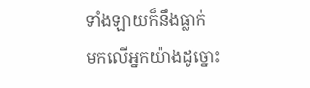ទាំងឡាយក៏នឹងធ្លាក់
មកលើអ្នកយ៉ាងដូច្នោះ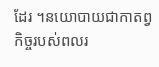ដែរ ។នយោបាយជាកាតព្វកិច្ចរបស់ពលរ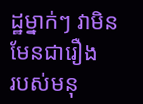ដ្ឋម្នាក់ៗ វាមិនមែនជារឿង
របស់មនុ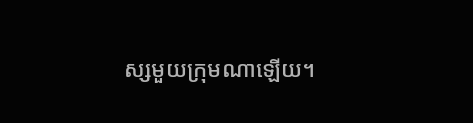ស្សមួយក្រុមណាឡើយ។